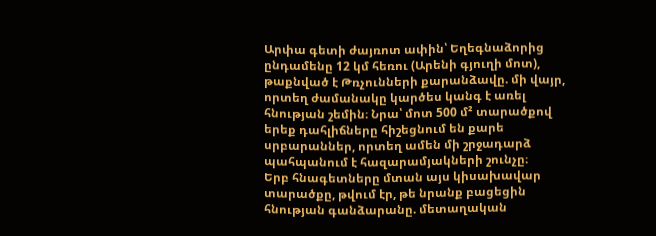Արփա գետի ժայռոտ ափին՝ Եղեգնաձորից ընդամենը 12 կմ հեռու (Արենի գյուղի մոտ), թաքնված է Թռչունների քարանձավը. մի վայր, որտեղ ժամանակը կարծես կանգ է առել հնության շեմին։ Նրա՝ մոտ 500 մ² տարածքով երեք դահլիճները հիշեցնում են քարե սրբարաններ, որտեղ ամեն մի շրջադարձ պահպանում է հազարամյակների շունչը։
Երբ հնագետները մտան այս կիսախավար տարածքը, թվում էր, թե նրանք բացեցին հնության գանձարանը. մետաղական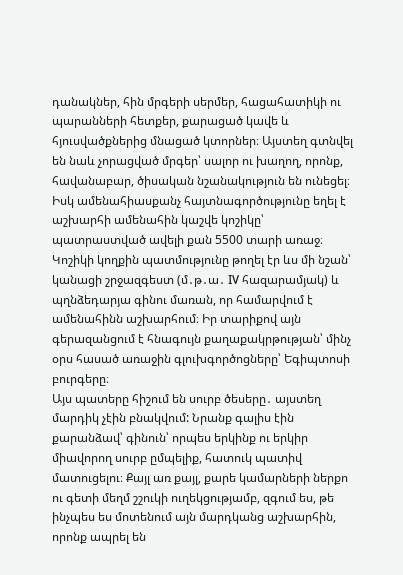դանակներ, հին մրգերի սերմեր, հացահատիկի ու պարանների հետքեր, քարացած կավե և հյուսվածքներից մնացած կտորներ։ Այստեղ գտնվել են նաև չորացված մրգեր՝ սալոր ու խաղող, որոնք, հավանաբար, ծիսական նշանակություն են ունեցել։ Իսկ ամենահիասքանչ հայտնագործությունը եղել է աշխարհի ամենահին կաշվե կոշիկը՝ պատրաստված ավելի քան 5500 տարի առաջ։ Կոշիկի կողքին պատմությունը թողել էր ևս մի նշան՝ կանացի շրջազգեստ (մ․թ․ա․ IV հազարամյակ) և պղնձեդարյա գինու մառան, որ համարվում է ամենահինն աշխարհում։ Իր տարիքով այն գերազանցում է հնագույն քաղաքակրթության՝ մինչ օրս հասած առաջին գլուխգործոցները՝ Եգիպտոսի բուրգերը։
Այս պատերը հիշում են սուրբ ծեսերը․ այստեղ մարդիկ չէին բնակվում: Նրանք գալիս էին քարանձավ՝ գինուն՝ որպես երկինք ու երկիր միավորող սուրբ ըմպելիք, հատուկ պատիվ մատուցելու։ Քայլ առ քայլ, քարե կամարների ներքո ու գետի մեղմ շշուկի ուղեկցությամբ, զգում ես, թե ինչպես ես մոտենում այն մարդկանց աշխարհին, որոնք ապրել են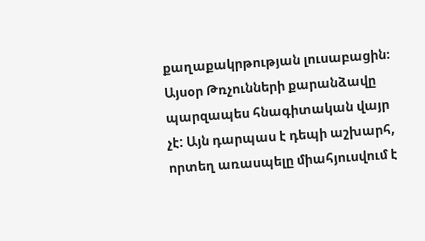քաղաքակրթության լուսաբացին։
Այսօր Թռչունների քարանձավը պարզապես հնագիտական վայր չէ: Այն դարպաս է դեպի աշխարհ, որտեղ առասպելը միահյուսվում է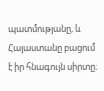պատմությանը, և Հայաստանը բացում է իր հնագույն սիրտը։